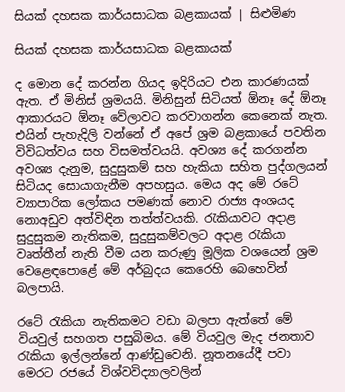සියක් දහසක කාර්යසාධක බළකායක් | සිළුමිණ

සියක් දහසක කාර්යසාධක බළකායක්

ද මොන දේ කරන්න ගියද ඉදිරියට එන කාරණයක් ඇත. ඒ මිනිස් ශ්‍රමයයි. මිනිසුන් සිටියත් ඕනෑ දේ ඕනෑ ආකාරයට ඕනෑ වේලාවට කරවාගන්න කෙනෙක් නැත. එයින් පැහැදිලි වන්නේ ඒ අපේ ශ්‍රම බළකායේ පවතින විවිධත්වය සහ විසමත්වයයි. අවශ්‍ය දේ කරගන්න අවශ්‍ය දැනුම, සුදුසුකම් සහ හැකියා සහිත පුද්ගලයන් සිටියද සොයාගැනීම අපහසුය. මෙය අද මේ රටේ ව්‍යාපාරික ලෝකය පමණක් නොව රාජ්‍ය අංශයද නොඅඩුව අත්විඳින තත්ත්වයකි. රැකියාවට අදාළ සුදුසුකම නැතිකම, සුදුසුකම්වලට අදාළ රැකියා වෘත්තීන් නැති වීම යන කරුණු මූලික වශයෙන් ශ්‍රම වෙළෙඳපොළේ මේ අර්බුදය කෙරෙහි බෙහෙවින් බලපායි.

රටේ රැකියා නැතිකමට වඩා බලපා ඇත්තේ මේ වියවුල් සහගත පසුබිමය. මේ වියවුල මැද ජනතාව රැකියා ඉල්ලන්නේ ආණ්ඩුවෙනි. නූතනයේදී පවා මෙරට රජයේ විශ්වවිද්‍යාලවලින්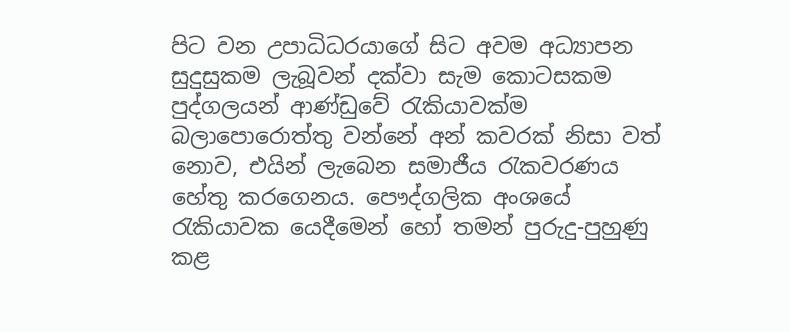පිට වන උපාධිධරයාගේ සිට අවම අධ්‍යාපන සුදුසුකම ලැබූවන් දක්වා සැම කොටසකම පුද්ගලයන් ආණ්ඩුවේ රැකියාවක්ම බලාපොරොත්තු වන්නේ අන් කවරක් නිසා වත් නොව, එයින් ලැබෙන සමාජීය රැකවරණය හේතු කරගෙනය. පෞද්ගලික අංශයේ රැකියාවක යෙදීමෙන් හෝ තමන් පුරුදු-පුහුණු කළ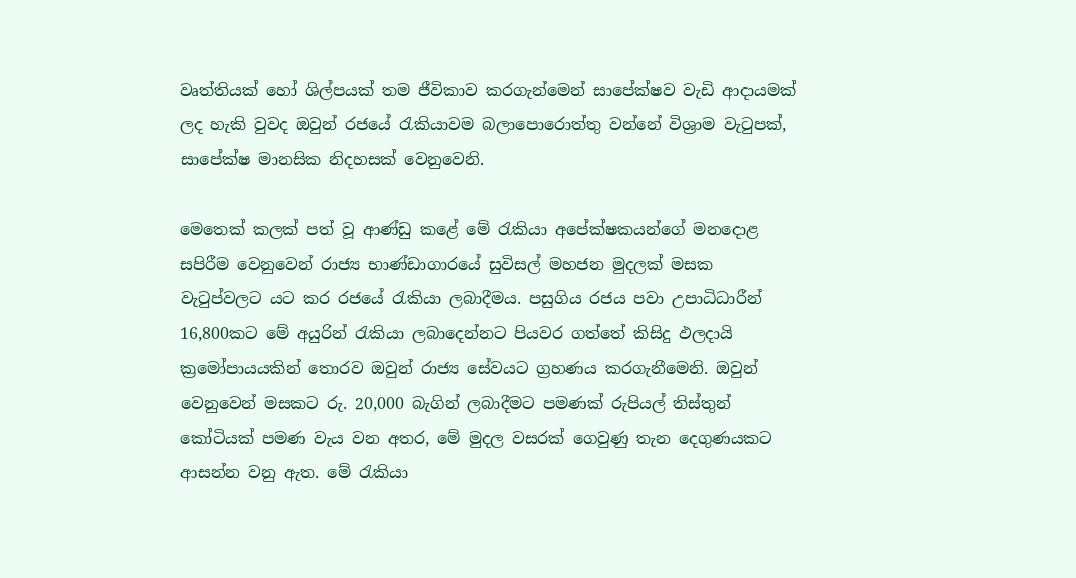වෘත්තියක් හෝ ශිල්පයක් තම ජීවිකාව කරගැන්මෙන් සාපේක්ෂව වැඩි ආදායමක් ලද හැකි වුවද ඔවුන් රජයේ රැකියාවම බලාපොරොත්තු වන්නේ විශ්‍රාම වැටුපක්, සාපේක්ෂ මානසික නිදහසක් වෙනුවෙනි.

මෙතෙක් කලක් පත් වූ ආණ්ඩු කළේ මේ රැකියා අපේක්ෂකයන්ගේ මනදොළ සපිරීම වෙනුවෙන් රාජ්‍ය භාණ්ඩාගාරයේ සුවිසල් මහජන මුදලක් මසක වැටුප්වලට යට කර රජයේ රැකියා ලබාදීමය. පසුගිය රජය පවා උපාධිධාරීන් 16,800කට මේ අයුරින් රැකියා ලබාදෙන්නට පියවර ගත්තේ කිසිදු ඵලදායි ක්‍රමෝපායයකින් තොරව ඔවුන් රාජ්‍ය සේවයට ග්‍රහණය කරගැනීමෙනි. ඔවුන් වෙනුවෙන් මසකට රු. 20,000 බැගින් ලබාදීමට පමණක් රුපියල් තිස්තුන් කෝටියක් පමණ වැය වන අතර, මේ මුදල වසරක් ගෙවුණු තැන දෙගුණයකට ආසන්න වනු ඇත. මේ රැකියා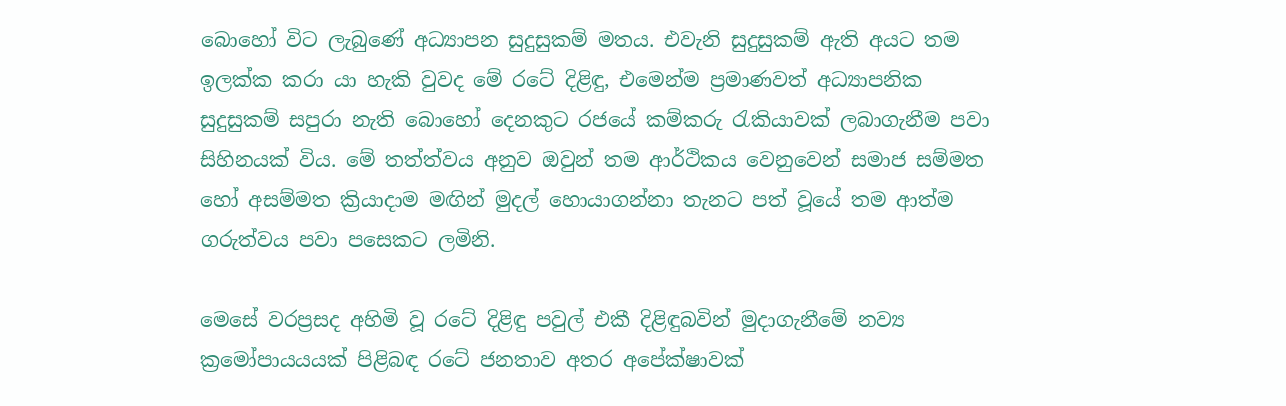බොහෝ විට ලැබුණේ අධ්‍යාපන සුදුසුකම් මතය. එවැනි සුදුසුකම් ඇති අයට තම ඉලක්ක කරා යා හැකි වුවද මේ රටේ දිළිඳු, එමෙන්ම ප්‍රමාණවත් අධ්‍යාපනික සුදුසුකම් සපුරා නැති බොහෝ දෙනකුට රජයේ කම්කරු රැකියාවක් ලබාගැනීම පවා සිහිනයක් විය. මේ තත්ත්වය අනුව ඔවුන් තම ආර්ථිකය වෙනුවෙන් සමාජ සම්මත හෝ අසම්මත ක්‍රියාදාම මඟින් මුදල් හොයාගන්නා තැනට පත් වූයේ තම ආත්ම ගරුත්වය පවා පසෙකට ලමිනි.

මෙසේ වරප්‍රසද අහිමි වූ රටේ දිළිඳු පවුල් එකී දිළිඳුබවින් මුදාගැනීමේ නව්‍ය ක්‍රමෝපායයයක් පිළිබඳ රටේ ජනතාව අතර අපේක්ෂාවක්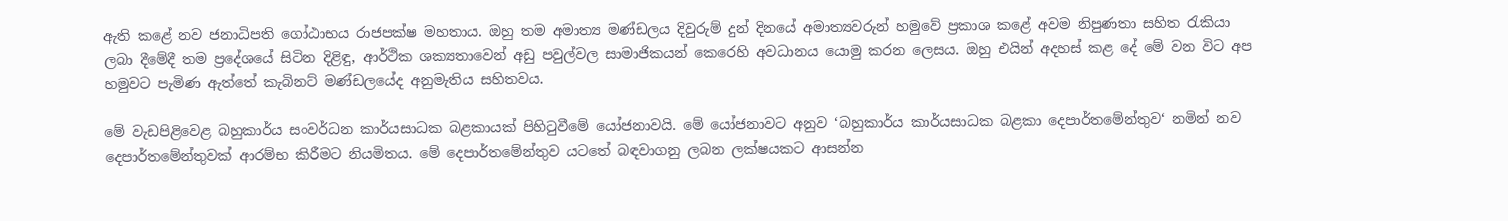ඇති කළේ නව ජනාධිපති ගෝඨාභය රාජපක්ෂ මහතාය. ඔහු තම අමාත්‍ය මණ්ඩලය දිවුරුම් දුන් දිනයේ අමාත්‍යවරුන් හමුවේ ප්‍රකාශ කළේ අවම නිපුණතා සහිත රැකියා ලබා දීමේදී තම ප්‍රදේශයේ සිටින දිළිඳු, ආර්ථික ශක්‍යතාවෙන් අඩු පවුල්වල සාමාජිකයන් කෙරෙහි අවධානය යොමු කරන ලෙසය. ඔහු එයින් අදහස් කළ දේ මේ වන විට අප හමුවට පැමිණ ඇත්තේ කැබිනට් මණ්ඩලයේද අනුමැතිය සහිතවය.

මේ වැඩපිළිවෙළ බහුකාර්ය සංවර්ධන කාර්යසාධක බළකායක් පිහිටුවීමේ යෝජනාවයි. මේ යෝජනාවට අනුව ‘බහුකාර්ය කාර්යසාධක බළකා දෙපාර්තමේන්තුව‘ නමින් නව දෙපාර්තමේන්තුවක් ආරම්භ කිරීමට නියමිතය. මේ දෙපාර්තමේන්තුව යටතේ බඳවාගනු ලබන ලක්ෂයකට ආසන්න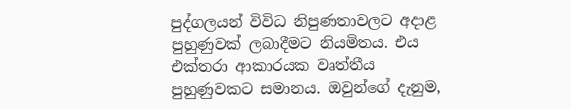පුද්ගලයන් විවිධ නිපුණතාවලට අදාළ පුහුණුවක් ලබාදීමට නියමිතය. එය එක්තරා ආකාරයක වෘත්තීය පුහුණුවකට සමානය. ඔවුන්ගේ දැනුම,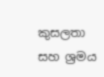කුසලතා සහ ශ්‍රමය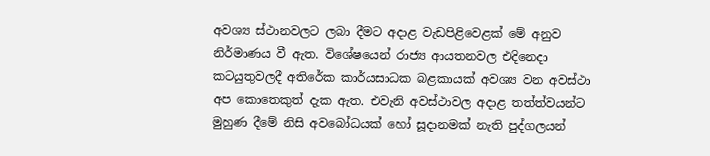අවශ්‍ය ස්ථානවලට ලබා දීමට අදාළ වැඩපිළිවෙළක් මේ අනුව නිර්මාණය වී ඇත. විශේෂයෙන් රාජ්‍ය ආයතනවල එදිනෙදා කටයුතුවලදී අතිරේක කාර්යසාධක බළකායක් අවශ්‍ය වන අවස්ථා අප කොතෙකුත් දැක ඇත. එවැනි අවස්ථාවල අදාළ තත්ත්වයන්ට මුහුණ දීමේ නිසි අවබෝධයක් හෝ සූදානමක් නැති පුද්ගලයන්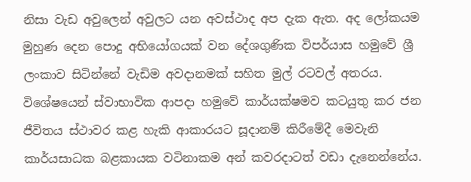නිසා වැඩ අවුලෙන් අවුලට යන අවස්ථාද අප දැක ඇත. අද ලෝකයම මුහුණ දෙන පොදු අභියෝගයක් වන දේශගුණික විපර්යාස හමුවේ ශ්‍රී ලංකාව සිටින්නේ වැඩිම අවදානමක් සහිත මුල් රටවල් අතරය. විශේෂයෙන් ස්වාභාවික ආපදා හමුවේ කාර්යක්ෂමව කටයුතු කර ජන ජීවිතය ස්ථාවර කළ හැකි ආකාරයට සූදානම් කිරීමේදී මෙවැනි කාර්යසාධක බළකායක වටිනාකම අන් කවරදාටත් වඩා දැනෙන්නේය.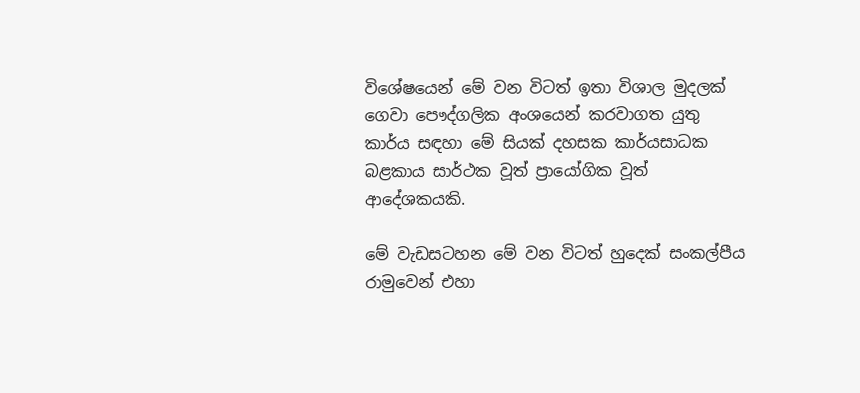විශේෂයෙන් මේ වන විටත් ඉතා විශාල මුදලක් ගෙවා පෞද්ගලික අංශයෙන් කරවාගත යුතු කාර්ය සඳහා මේ සියක් දහසක කාර්යසාධක බළකාය සාර්ථක වූත් ප්‍රායෝගික වූත් ආදේශකයකි.

මේ වැඩසටහන මේ වන විටත් හුදෙක් සංකල්පීය රාමුවෙන් එහා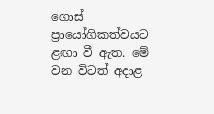ගොස් ප්‍රායෝගිකත්වයට ළඟා වී ඇත. මේ වන විටත් අදාළ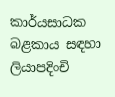කාර්යසාධක බළකාය සඳහා ලියාපදිංචි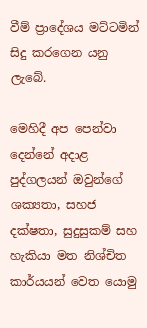වීම් ප්‍රාදේශය මට්ටමින් සිදු කරගෙන යනු ලැබේ.

මෙහිදී අප පෙන්වා දෙන්නේ අදාළ පුද්ගලයන් ඔවුන්ගේ ශක්‍යතා, සහජ දක්ෂතා, සුදුසුකම් සහ හැකියා මත නිශ්චිත කාර්යයන් වෙත යොමු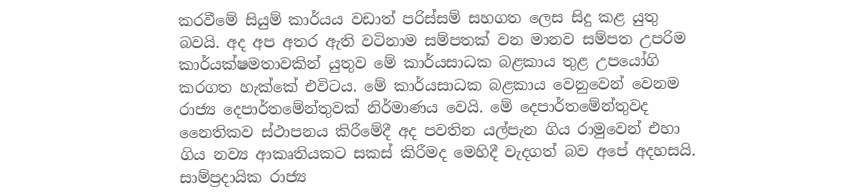කරවීමේ සියුම් කාර්යය වඩාත් පරිස්සම් සහගත ලෙස සිදු කළ යුතු බවයි. අද අප අතර ඇති වටිනාම සම්පතක් වන මානව සම්පත උපරිම කාර්යක්ෂමතාවකින් යුතුව මේ කාර්යසාධක බළකාය තුළ උපයෝගි කරගත හැක්කේ එවිටය. මේ කාර්යසාධක බළකාය වෙනුවෙන් වෙනම රාජ්‍ය දෙපාර්තමේන්තුවක් නිර්මාණය වෙයි. මේ දෙපාර්තමේන්තුවද නෛතිකව ස්ථාපනය කිරීමේදී අද පවතින යල්පැන ගිය රාමුවෙන් එහා ගිය නව්‍ය ආකෘතියකට සකස් කිරීමද මෙහිදී වැදගත් බව අපේ අදහසයි. සාම්ප්‍රදායික රාජ්‍ය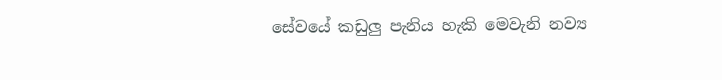සේවයේ කඩුලු පැනිය හැකි මෙවැනි නව්‍ය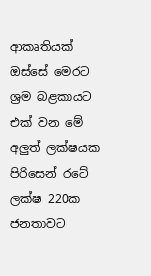ආකෘතියක් ඔස්සේ මෙරට ශ්‍රම බළකායට එක් වන මේ අලුත් ලක්ෂයක පිරිසෙන් රටේ ලක්ෂ 220ක ජනතාවට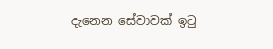දැනෙන සේවාවක් ඉටු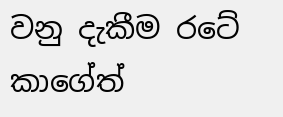වනු දැකීම රටේ කාගේත්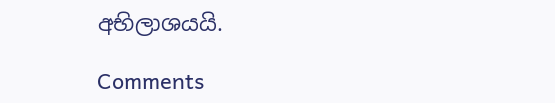අභිලාශයයි.

Comments